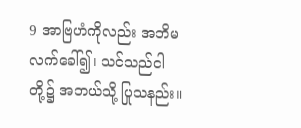9 အာဗြဟံကိုလည်း အဘိမလက်ခေါ်၍၊ သင်သည်ငါတို့၌ အဘယ်သို့ ပြုသနည်း။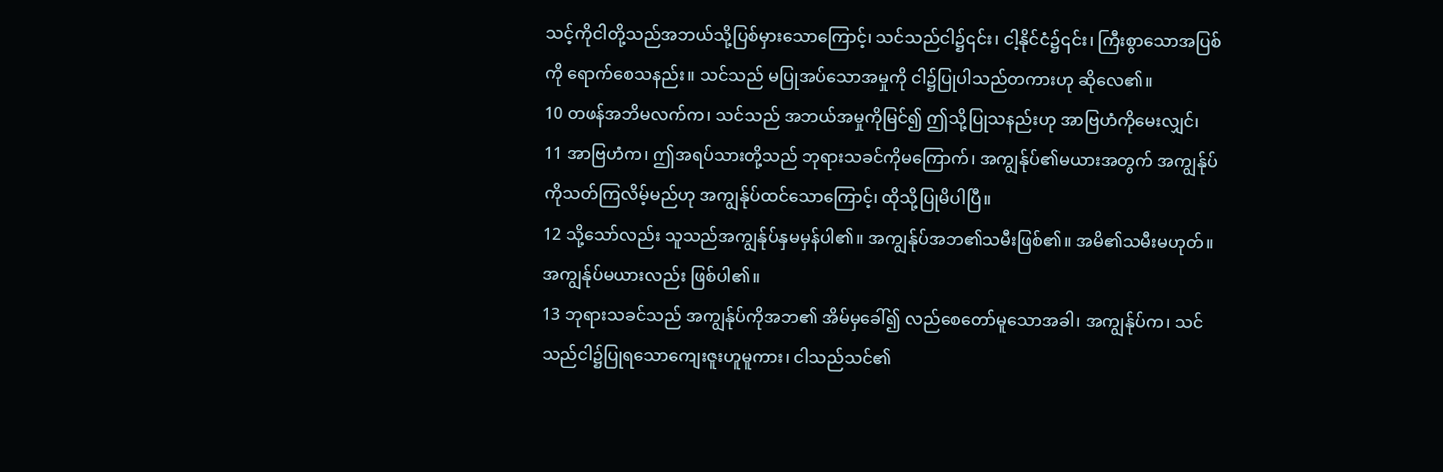သင့်ကိုငါတို့သည်အဘယ်သို့ပြစ်မှားသောကြောင့်၊ သင်သည်ငါ၌၎င်း၊ ငါ့နိုင်ငံ၌၎င်း၊ ကြီးစွာသောအပြစ်ကို ရောက်စေသနည်း။ သင်သည် မပြုအပ်သောအမှုကို ငါ၌ပြုပါသည်တကားဟု ဆိုလေ၏။
10 တဖန်အဘိမလက်က၊ သင်သည် အဘယ်အမှုကိုမြင်၍ ဤသို့ပြုသနည်းဟု အာဗြဟံကိုမေးလျှင်၊
11 အာဗြဟံက၊ ဤအရပ်သားတို့သည် ဘုရားသခင်ကိုမကြောက်၊ အကျွန်ုပ်၏မယားအတွက် အကျွန်ုပ်ကိုသတ်ကြလိမ့်မည်ဟု အကျွန်ုပ်ထင်သောကြောင့်၊ ထိုသို့ပြုမိပါပြီ။
12 သို့သော်လည်း သူသည်အကျွန်ုပ်နှမမှန်ပါ၏။ အကျွန်ုပ်အဘ၏သမီးဖြစ်၏။ အမိ၏သမီးမဟုတ်။ အကျွန်ုပ်မယားလည်း ဖြစ်ပါ၏။
13 ဘုရားသခင်သည် အကျွန်ုပ်ကိုအဘ၏ အိမ်မှခေါ်၍ လည်စေတော်မူသောအခါ၊ အကျွန်ုပ်က၊ သင်သည်ငါ၌ပြုရသောကျေးဇူးဟူမူကား၊ ငါသည်သင်၏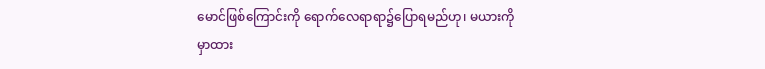မောင်ဖြစ်ကြောင်းကို ရောက်လေရာရာ၌ပြောရမည်ဟု၊ မယားကိုမှာထား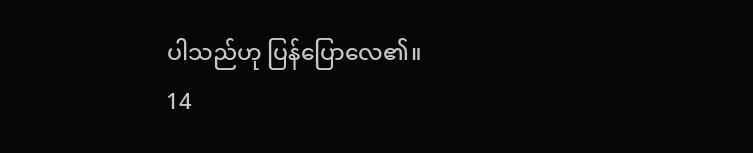ပါသည်ဟု ပြန်ပြောလေ၏။
14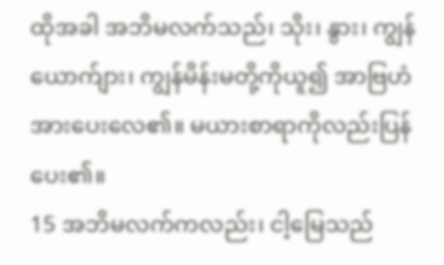ထိုအခါ အဘိမလက်သည်၊ သိုး၊ နွား၊ ကျွန် ယောက်ျား၊ ကျွန်မိန်းမတို့ကိုယူ၍ အာဗြဟံအားပေးလေ၏။ မယားစာရာကိုလည်းပြန်ပေး၏။
15 အဘိမလက်ကလည်း၊ ငါ့မြေသည်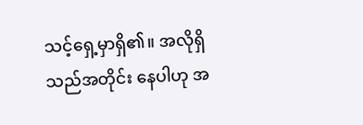သင့်ရှေ့မှာရှိ၏။ အလိုရှိသည်အတိုင်း နေပါဟု အ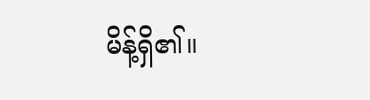မိန့်ရှိ၏။